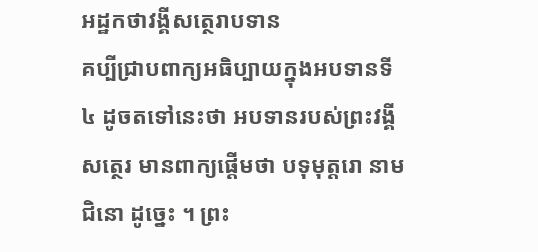អដ្ឋកថាវង្គីសត្ថេរាបទាន
គប្បីជ្រាបពាក្យអធិប្បាយក្នុងអបទានទី ៤ ដូចតទៅនេះថា អបទានរបស់ព្រះវង្គីសត្ថេរ មានពាក្យផ្តើមថា បទុមុត្តរោ នាម ជិនោ ដូច្នេះ ។ ព្រះ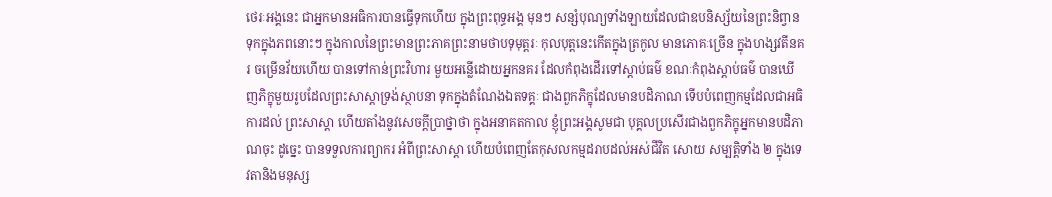ថេរៈអង្គនេះ ជាអ្នកមានអធិការបានធ្វើទុកហើយ ក្នុងព្រះពុទ្ធអង្គ មុនៗ សន្សំបុណ្យទាំងឡាយដែលជាឧបនិស្ស័យនៃព្រះនិព្វានទុកក្នុងភពនោះៗ ក្នុងកាលនៃព្រះមានព្រះភាគព្រះនាមថាបទុមុត្តរៈ កុលបុត្តនេះកើតក្នុងត្រកូល មានភោគៈច្រើន ក្នុងហង្សវតីនគរ ចម្រើនវ័យហើយ បានទៅកាន់ព្រះវិហារ មួយអន្លើដោយអ្នកនគរ ដែលកំពុងដើរទៅស្តាប់ធម៌ ខណៈកំពុងស្តាប់ធម៌ បានឃើញភិក្ខុមួយរូបដែលព្រះសាស្តាទ្រង់ស្ថាបនា ទុកក្នុងតំណែងឯតទគ្គៈ ជាងពួកភិក្ខុដែលមានបដិភាណ ទើបបំពេញកម្មដែលជាអធិការដល់ ព្រះសាស្តា ហើយតាំងនូវសេចក្តីប្រាថ្នាថា ក្នុងអនាគតកាល ខ្ញុំព្រះអង្គសូមជា បុគ្គលប្រសើរជាងពួកភិក្ខុអ្នកមានបដិភាណចុះ ដូច្នេះ បានទទួលការព្យាករ អំពីព្រះសាស្តា ហើយបំពេញតែកុសលកម្មដរាបដល់អស់ជីវិត សោយ សម្បត្តិទាំង ២ ក្នុងទេវតានិងមនុស្ស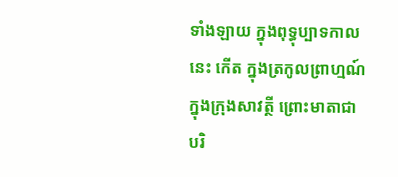ទាំងឡាយ ក្នុងពុទ្ធុប្បាទកាលនេះ កើត ក្នុងត្រកូលព្រាហ្មណ៍ ក្នុងក្រុងសាវត្ថី ព្រោះមាតាជាបរិ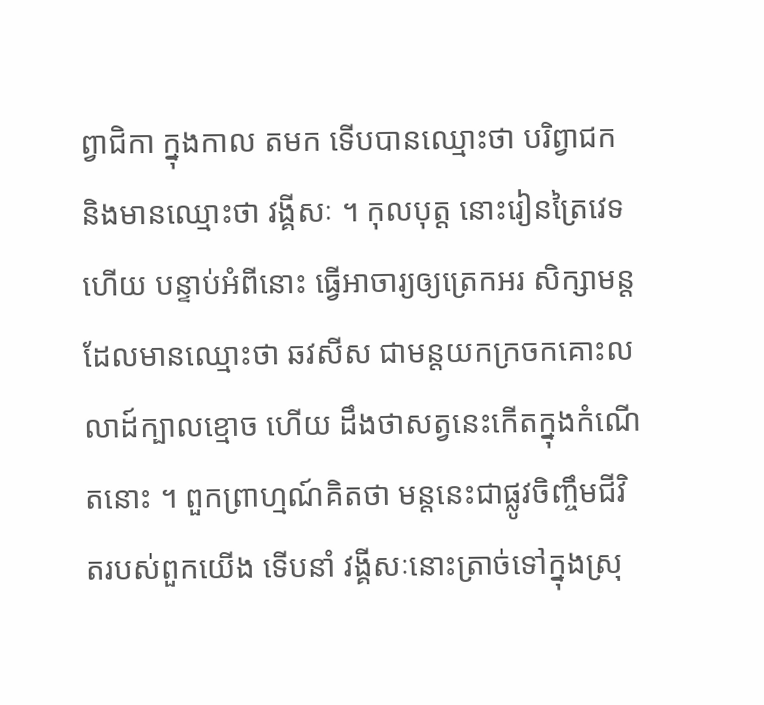ព្វាជិកា ក្នុងកាល តមក ទើបបានឈ្មោះថា បរិព្វាជក និងមានឈ្មោះថា វង្គីសៈ ។ កុលបុត្ត នោះរៀនត្រៃវេទហើយ បន្ទាប់អំពីនោះ ធ្វើអាចារ្យឲ្យត្រេកអរ សិក្សាមន្ត ដែលមានឈ្មោះថា ឆវសីស ជាមន្តយកក្រចកគោះលលាដ៍ក្បាលខ្មោច ហើយ ដឹងថាសត្វនេះកើតក្នុងកំណើតនោះ ។ ពួកព្រាហ្មណ៍គិតថា មន្តនេះជាផ្លូវចិញ្ចឹមជីវិតរបស់ពួកយើង ទើបនាំ វង្គីសៈនោះត្រាច់ទៅក្នុងស្រុ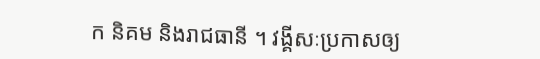ក និគម និងរាជធានី ។ វង្គីសៈប្រកាសឲ្យ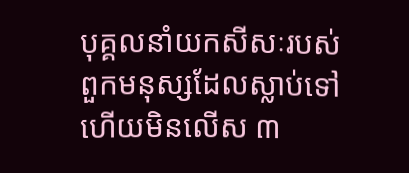បុគ្គលនាំយកសីសៈរបស់ពួកមនុស្សដែលស្លាប់ទៅហើយមិនលើស ៣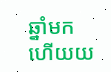ឆ្នាំមក ហើយយ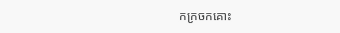កក្រចកគោះ